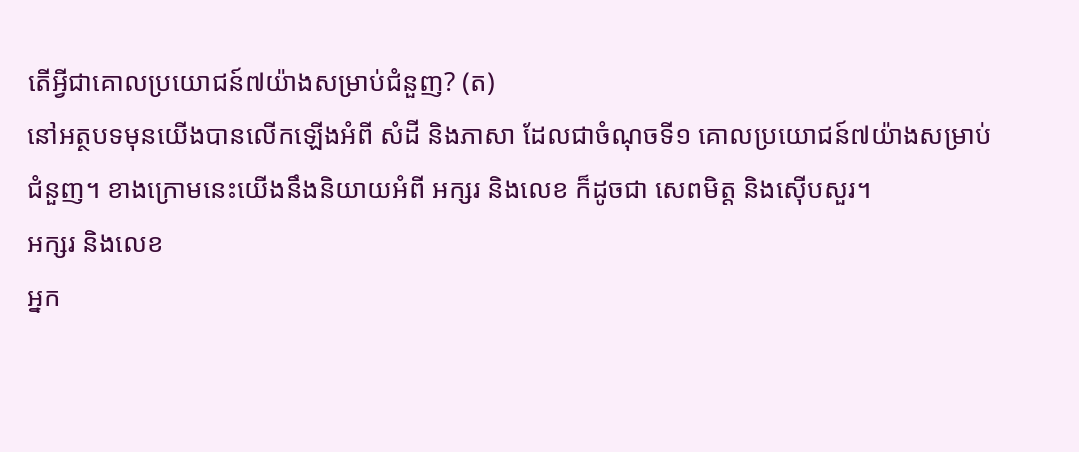តើអ្វីជាគោលប្រយោជន៍៧យ៉ាងសម្រាប់ជំនួញ? (ត)
នៅអត្ថបទមុនយើងបានលើកឡើងអំពី សំដី និងភាសា ដែលជាចំណុចទី១ គោលប្រយោជន៍៧យ៉ាងសម្រាប់ជំនួញ។ ខាងក្រោមនេះយើងនឹងនិយាយអំពី អក្សរ និងលេខ ក៏ដូចជា សេពមិត្ត និងស៊ើបសួរ។
អក្សរ និងលេខ
អ្នក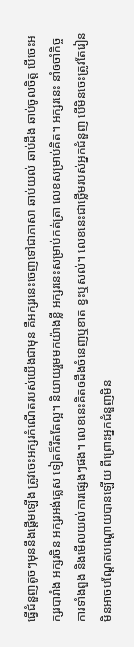ធ្វើជំនួញតូចៗមុននឹងផ្តើមឡើង ត្រូវចេះអក្សរកំណើតរបស់យើងជាមុន គឺអក្សរនេះចេញទៅជាភាសា ឆាប់យល់ ឆាប់ដឹង ឆាប់ចូលចិត្ត បើចេះអក្សរបារាំង អក្សរចិន អក្សរអង់គ្លេស ទៀតក៏រឹតតែល្អ។ និយាយរួមមកយ៉ាងខ្លី អក្សរនេះសម្រាប់កត់ត្រា លេខសម្រាប់គិត។ អក្សរនេះ នាំឲចាំកិច្ចការទាំងពួង និងមើលយល់ការផ្សេងៗផង។ លេខនេះគិតឲដឹងចំនេញឬខាត ខ្វះឬសល់។ លេខនេះជាថ្លើមរបស់អ្នកជំនួញ បើមិនចេះត្រូវតែរៀន មិនអាចបណ្តែតបណ្តោយបានឡើយ ពីព្រោះអ្នកជំនួញមិន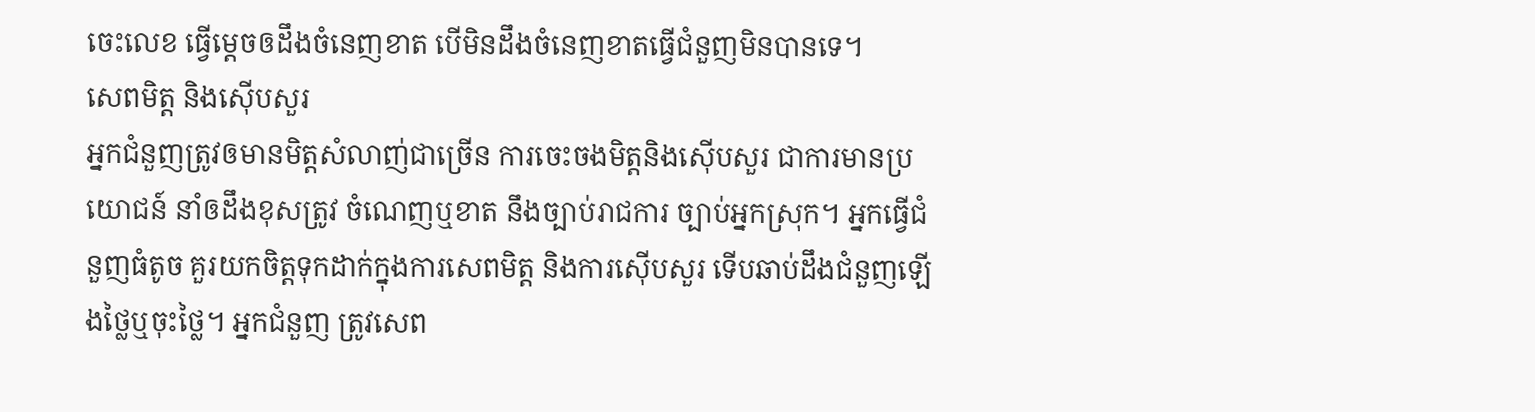ចេះលេខ ធ្វើម្តេចឲដឹងចំនេញខាត បើមិនដឹងចំនេញខាតធ្វើជំនួញមិនបានទេ។
សេពមិត្ត និងស៊ើបសួរ
អ្នកជំនួញត្រូវឲមានមិត្តសំលាញ់ជាច្រើន ការចេះចងមិត្តនិងស៊ើបសួរ ជាការមានប្រយោជន៍ នាំឲដឹងខុសត្រូវ ចំណេញឬខាត នឹងច្បាប់រាជការ ច្បាប់អ្នកស្រុក។ អ្នកធ្វើជំនួញធំតូច គួរយកចិត្តទុកដាក់ក្នុងការសេពមិត្ត និងការស៊ើបសួរ ទើបឆាប់ដឹងជំនួញឡើងថ្លៃឬចុះថ្លៃ។ អ្នកជំនួញ ត្រូវសេព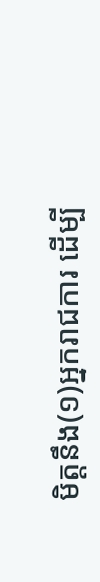មិត្តនឹង(១)អ្នករាជការ ដើម្បី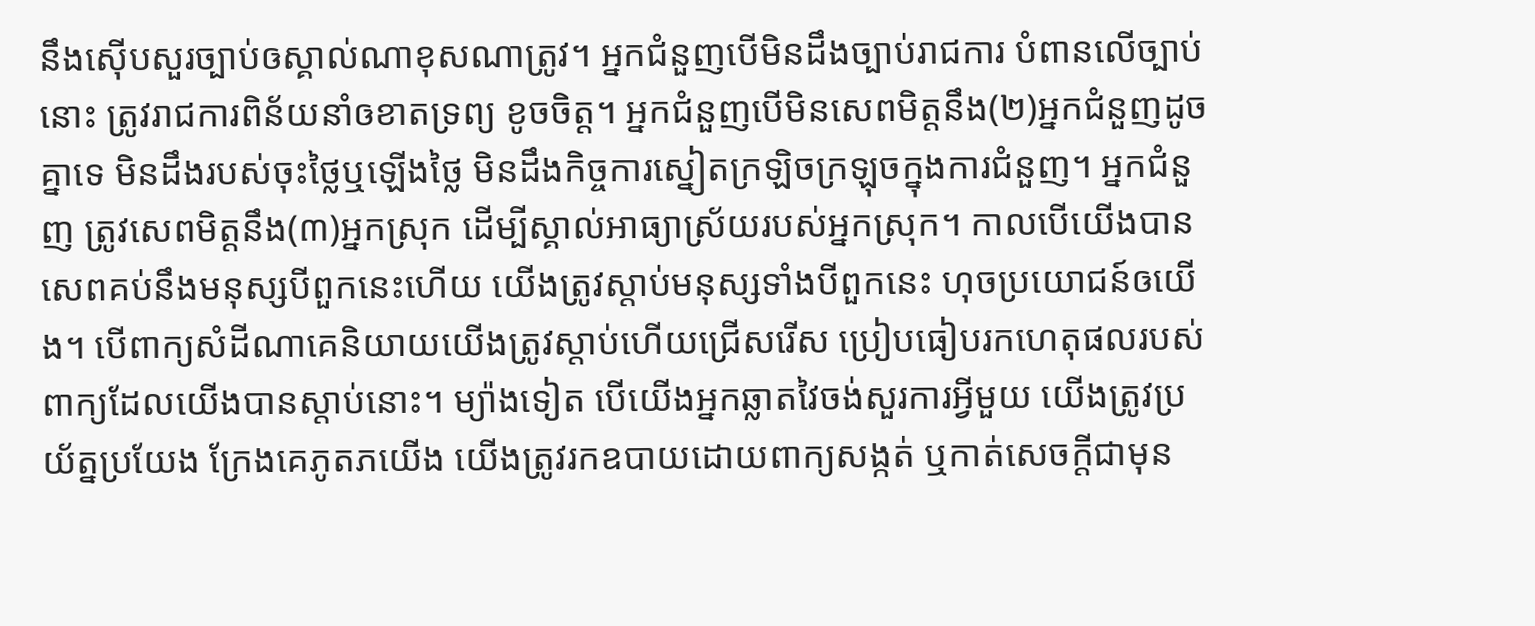នឹងស៊ើបសួរច្បាប់ឲស្គាល់ណាខុសណាត្រូវ។ អ្នកជំនួញបើមិនដឹងច្បាប់រាជការ បំពានលើច្បាប់នោះ ត្រូវរាជការពិន័យនាំឲខាតទ្រព្យ ខូចចិត្ត។ អ្នកជំនួញបើមិនសេពមិត្តនឹង(២)អ្នកជំនួញដូចគ្នាទេ មិនដឹងរបស់ចុះថ្លៃឬឡើងថ្លៃ មិនដឹងកិច្ចការស្នៀតក្រឡិចក្រឡុចក្នុងការជំនួញ។ អ្នកជំនួញ ត្រូវសេពមិត្តនឹង(៣)អ្នកស្រុក ដើម្បីស្គាល់អាធ្យាស្រ័យរបស់អ្នកស្រុក។ កាលបើយើងបានសេពគប់នឹងមនុស្សបីពួកនេះហើយ យើងត្រូវស្តាប់មនុស្សទាំងបីពួកនេះ ហុចប្រយោជន៍ឲយើង។ បើពាក្យសំដីណាគេនិយាយយើងត្រូវស្តាប់ហើយជ្រើសរើស ប្រៀបធៀបរកហេតុផលរបស់ពាក្យដែលយើងបានស្តាប់នោះ។ ម្យ៉ាងទៀត បើយើងអ្នកឆ្លាតវៃចង់សួរការអ្វីមួយ យើងត្រូវប្រយ័ត្នប្រយែង ក្រែងគេភូតភយើង យើងត្រូវរកឧបាយដោយពាក្យសង្កត់ ឬកាត់សេចក្តីជាមុន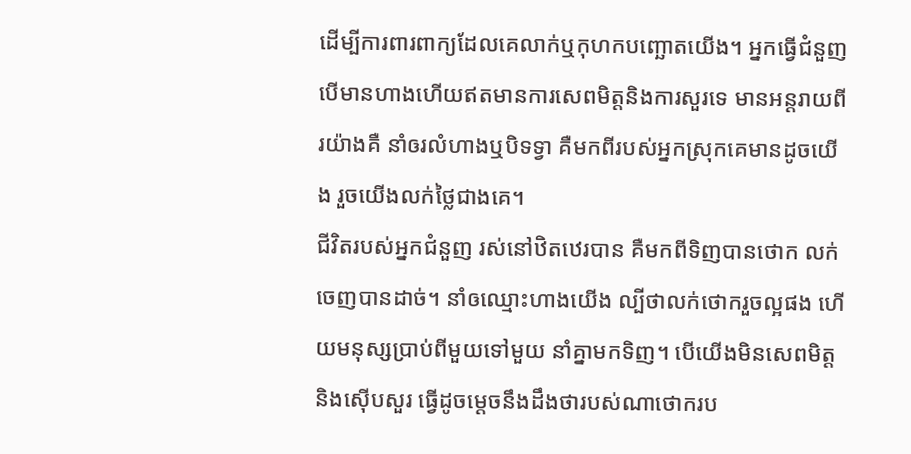ដើម្បីការពារពាក្យដែលគេលាក់ឬកុហកបញ្ឆោតយើង។ អ្នកធ្វើជំនួញ បើមានហាងហើយឥតមានការសេពមិត្តនិងការសួរទេ មានអន្តរាយពីរយ៉ាងគឺ នាំឲរលំហាងឬបិទទ្វា គឺមកពីរបស់អ្នកស្រុកគេមានដូចយើង រួចយើងលក់ថ្លៃជាងគេ។
ជីវិតរបស់អ្នកជំនួញ រស់នៅឋិតឋេរបាន គឺមកពីទិញបានថោក លក់ចេញបានដាច់។ នាំឲឈ្មោះហាងយើង ល្បីថាលក់ថោករួចល្អផង ហើយមនុស្សប្រាប់ពីមួយទៅមួយ នាំគ្នាមកទិញ។ បើយើងមិនសេពមិត្តនិងស៊ើបសួរ ធ្វើដូចម្តេចនឹងដឹងថារបស់ណាថោករប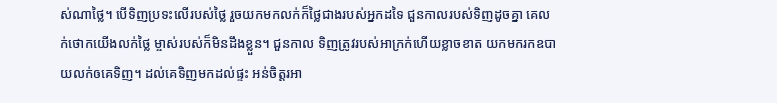ស់ណាថ្លៃ។ បើទិញប្រទះលើរបស់ថ្លៃ រួចយកមកលក់ក៏ថ្លៃជាងរបស់អ្នកដទៃ ជួនកាលរបស់ទិញដូចគ្នា គេលក់ថោកយើងលក់ថ្លៃ ម្ចាស់របស់ក៏មិនដឹងខ្លួន។ ជួនកាល ទិញត្រូវរបស់អាក្រក់ហើយខ្លាចខាត យកមករកឧបាយលក់ឲគេទិញ។ ដល់គេទិញមកដល់ផ្ទះ អន់ចិត្តរអា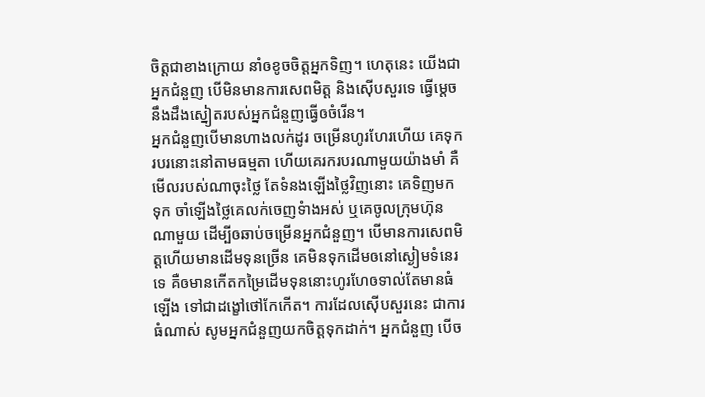ចិត្តជាខាងក្រោយ នាំឲខូចចិត្តអ្នកទិញ។ ហេតុនេះ យើងជាអ្នកជំនួញ បើមិនមានការសេពមិត្ត និងស៊ើបសួរទេ ធ្វើម្តេចនឹងដឹងស្នៀតរបស់អ្នកជំនួញធ្វើឲចំរើន។
អ្នកជំនួញបើមានហាងលក់ដូរ ចម្រើនហូរហែរហើយ គេទុករបរនោះនៅតាមធម្មតា ហើយគេរករបរណាមួយយ៉ាងមាំ គឺមើលរបស់ណាចុះថ្លៃ តែទំនងឡើងថ្លៃវិញនោះ គេទិញមកទុក ចាំឡើងថ្លៃគេលក់ចេញទំាងអស់ ឬគេចូលក្រុមហ៊ុនណាមួយ ដើម្បីឲឆាប់ចម្រើនអ្នកជំនួញ។ បើមានការសេពមិត្តហើយមានដើមទុនច្រើន គេមិនទុកដើមឲនៅស្ងៀមទំនេរទេ គឺឲមានកើតកម្រៃដើមទុននោះហូរហែឲទាល់តែមានធំឡើង ទៅជាដង្ខៅថៅកែកើត។ ការដែលស៊ើបសួរនេះ ជាការធំណាស់ សូមអ្នកជំនួញយកចិត្តទុកដាក់។ អ្នកជំនួញ បើច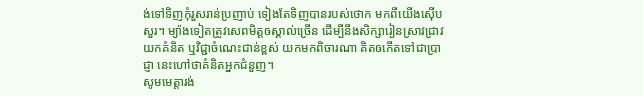ង់ទៅទិញកុំរួសរាន់ប្រញាប់ ទៀងតែទិញបានរបស់ថោក មកពីយើងស៊ើបសួរ។ ម្យ៉ាងទៀតត្រូវសេពមិត្តឲស្គាល់ច្រើន ដើម្បីនឹងសិក្សារៀនស្រាវជ្រាវយកគំនិត ឬវិជ្ជាចំណេះជាន់ខ្ពស់ យកមកពិចារណា គិតឲកើតទៅជាប្រាជ្ញា នេះហៅថាគំនិតអ្នកជំនួញ។
សូមមេត្តារង់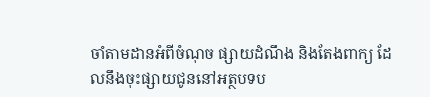ចាំតាមដានអំពីចំណុច ផ្សាយដំណឹង និងតែងពាក្យ ដែលនឹងចុះផ្សាយជូននៅអត្ថបទប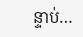ន្ទាប់…